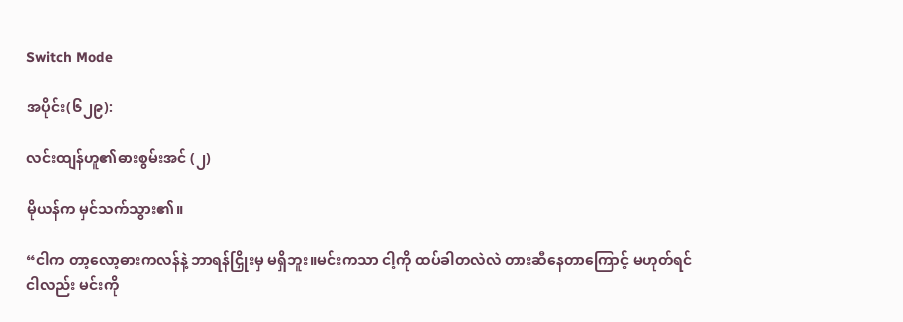Switch Mode

အပိုင်း(၆၂၉):

လင်းထျန်ဟူ၏ဓားစွမ်းအင် (၂)

မိုယန်က မှင်သက်သွား၏။

“ငါက တာ့လော့ဓားကလန်နဲ့ ဘာရန်ငြှိုးမှ မရှိဘူး။မင်းကသာ ငါ့ကို ထပ်ခါတလဲလဲ တားဆီနေတာကြောင့် မဟုတ်ရင် ငါလည်း မင်းကို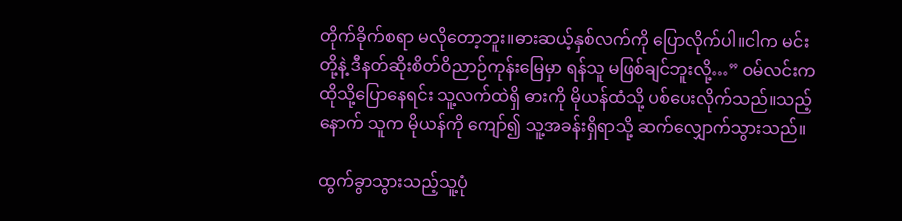တိုက်ခိုက်စရာ မလိုတော့ဘူး။ဓားဆယ့်နှစ်လက်ကို ပြောလိုက်ပါ။ငါက မင်းတို့နဲ့ ဒီနတ်ဆိုးစိတ်ဝိညာဉ်ကုန်းမြေမှာ ရန်သူ မဖြစ်ချင်ဘူးလို့…” ဝမ်လင်းက ထိုသို့ပြောနေရင်း သူ့လက်ထဲရှိ ဓားကို မိုယန်ထံသို့ ပစ်ပေးလိုက်သည်။သည့်နောက် သူက မိုယန်ကို ကျော်၍ သူ့အခန်းရှိရာသို့ ဆက်လျှောက်သွားသည်။

ထွက်ခွာသွားသည့်သူ့ပုံ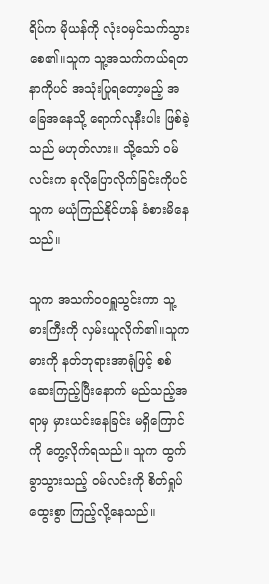ရိပ်က မိုယန်ကို လုံးဝမှင်သက်သွားစေ၏။သူက သူ့အသက်ကယ်ရတနာကိုပင် အသုံးပြုရတော့မည့် အခြေအနေသို့ ရောက်လုနီးပါး ဖြစ်ခဲ့သည် မဟုတ်လား။ သို့သော် ဝမ်လင်းက ခုလိုပြောလိုက်ခြင်းကိုပင် သူက မယုံကြည်နိုင်ဟန် ခံစားမိနေသည်။

သူက အသက်ဝဝရှူသွင်းကာ သူ့ဓားကြီးကို လှမ်းယူလိုက်၏။သူက ဓားကို နတ်ဘုရားအာရုံဖြင့် စစ်ဆေးကြည့်ပြီးနောက် မည်သည့်အရာမှ မှားယင်းနေခြင်း မရှိကြောင်ကို တွေ့လိုက်ရသည်။ သူက ထွက်ခွာသွားသည့် ဝမ်လင်းကို စိတ်ရှုပ်ထွေးစွာ ကြည့်လို့နေသည်။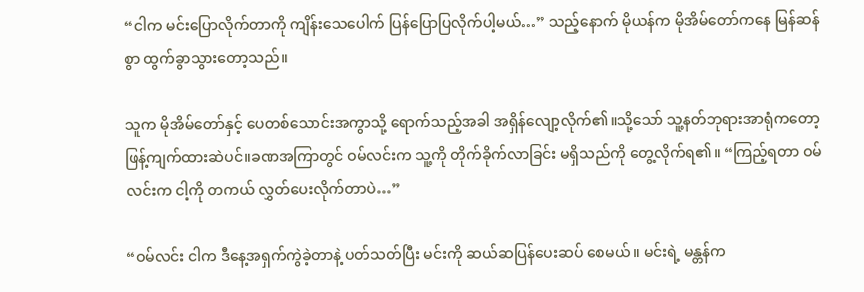“ငါက မင်းပြောလိုက်တာကို ကျိန်းသေပေါက် ပြန်ပြောပြလိုက်ပါ့မယ်…” သည့်နောက် မိုယန်က မိုအိမ်တော်ကနေ မြန်ဆန်စွာ ထွက်ခွာသွားတော့သည်။

သူက မိုအိမ်တော်နှင့် ပေတစ်သောင်းအကွာသို့ ရောက်သည့်အခါ အရှိန်လျော့လိုက်၏။သို့သော် သူ့နတ်ဘုရားအာရုံကတော့ ဖြန့်ကျက်ထားဆဲပင်။ခဏအကြာတွင် ဝမ်လင်းက သူ့ကို တိုက်ခိုက်လာခြင်း မရှိသည်ကို တွေ့လိုက်ရ၏။ “ကြည့်ရတာ ဝမ်လင်းက ငါ့ကို တကယ် လွှတ်ပေးလိုက်တာပဲ…”

“ဝမ်လင်း ငါက ဒီနေ့အရှက်ကွဲခဲ့တာနဲ့ ပတ်သတ်ပြီး မင်းကို ဆယ်ဆပြန်ပေးဆပ် စေမယ်။ မင်းရဲ့ မန္တန်က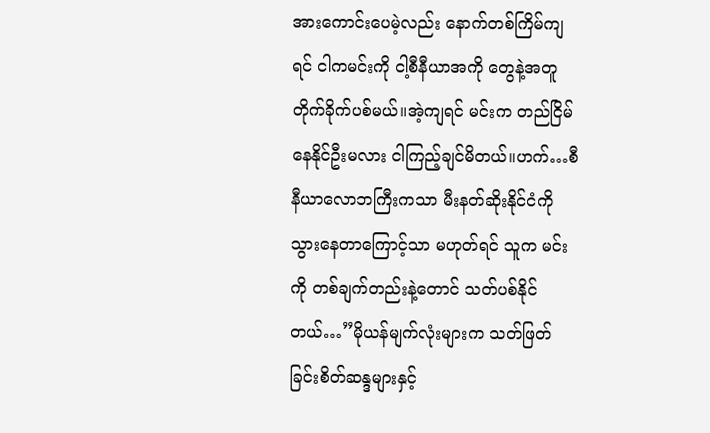အားကောင်းပေမဲ့လည်း နောက်တစ်ကြိမ်ကျရင် ငါကမင်းကို ငါ့စီနီယာအကို တွေနဲ့အတူ တိုက်ခိုက်ပစ်မယ်။အဲ့ကျရင် မင်းက တည်ငြိမ်နေနိုင်ဦးမလား ငါကြည့်ချင်မိတယ်။ဟက်…စီနီယာလောဘကြီးကသာ မီးနတ်ဆိုးနိုင်ငံကို သွားနေတာကြောင့်သာ မဟုတ်ရင် သူက မင်းကို တစ်ချက်တည်းနဲ့တောင် သတ်ပစ်နိုင်တယ်…”မိုယန်မျက်လုံးများက သတ်ဖြတ်ခြင်းစိတ်ဆန္ဒများနှင့်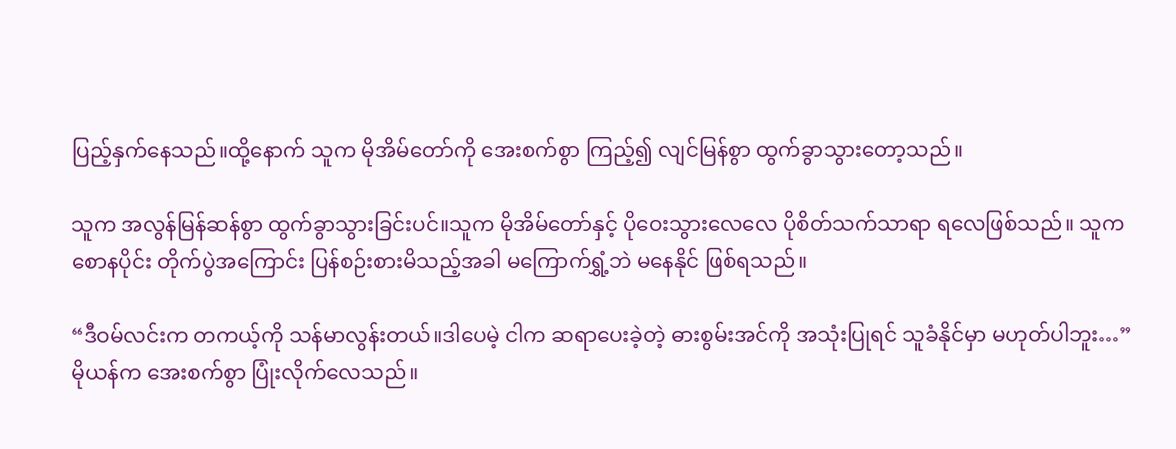ပြည့်နှက်နေသည်။ထို့နောက် သူက မိုအိမ်တော်ကို အေးစက်စွာ ကြည့်၍ လျင်မြန်စွာ ထွက်ခွာသွားတော့သည်။

သူက အလွန်မြန်ဆန်စွာ ထွက်ခွာသွားခြင်းပင်။သူက မိုအိမ်တော်နှင့် ပိုဝေးသွားလေလေ ပိုစိတ်သက်သာရာ ရလေဖြစ်သည်။ သူက စောနပိုင်း တိုက်ပွဲအကြောင်း ပြန်စဉ်းစားမိသည့်အခါ မကြောက်ရွှံ့ဘဲ မနေနိုင် ဖြစ်ရသည်။

“ဒီဝမ်လင်းက တကယ့်ကို သန်မာလွန်းတယ်။ဒါပေမဲ့ ငါက ဆရာပေးခဲ့တဲ့ ဓားစွမ်းအင်ကို အသုံးပြုရင် သူခံနိုင်မှာ မဟုတ်ပါဘူး…” မိုယန်က အေးစက်စွာ ပြုံးလိုက်လေသည်။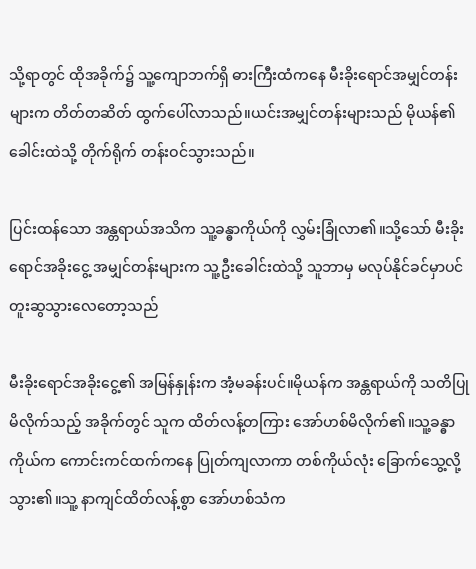သို့ရာတွင် ထိုအခိုက်၌ သူ့ကျောဘက်ရှိ ဓားကြီးထံကနေ မီးခိုးရောင်အမျှင်တန်းများက တိတ်တဆိတ် ထွက်ပေါ်လာသည်။ယင်းအမျှင်တန်းများသည် မိုယန်၏ ခေါင်းထဲသို့ တိုက်ရိုက် တန်းဝင်သွားသည်။

ပြင်းထန်သော အန္တရာယ်အသိက သူ့ခန္ဓာကိုယ်ကို လွှမ်းခြုံလာ၏။သို့သော် မီးခိုးရောင်အခိုးငွေ့ အမျှင်တန်းများက သူ့ဦးခေါင်းထဲသို့ သူဘာမှ မလုပ်နိုင်ခင်မှာပင် တူးဆွသွားလေတော့သည်

မီးခိုးရောင်အခိုးငွေ့၏ အမြန်နှုန်းက အံ့မခန်းပင်။မိုယန်က အန္တရာယ်ကို သတိပြုမိလိုက်သည့် အခိုက်တွင် သူက ထိတ်လန့်တကြား အော်ဟစ်မိလိုက်၏။သူ့ခန္ဓာကိုယ်က ကောင်းကင်ထက်ကနေ ပြုတ်ကျလာကာ တစ်ကိုယ်လုံး ခြောက်သွေ့လို့သွား၏။သူ့ နာကျင်ထိတ်လန့်စွာ အော်ဟစ်သံက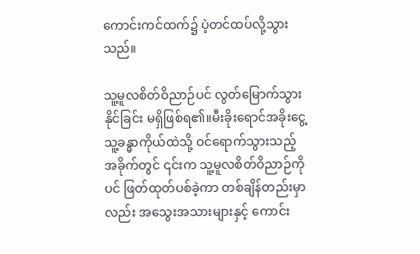ကောင်းကင်ထက်၌ ပဲ့တင်ထပ်လို့သွားသည်။

သူ့မူလစိတ်ဝိညာဉ်ပင် လွတ်မြောက်သွားနိုင်ခြင်း မရှိဖြစ်ရ၏။မီးခိုးရောင်အခိုးငွေ့ သူ့ခန္ဓာကိုယ်ထဲသို့ ဝင်ရောက်သွားသည့်အခိုက်တွင် ၎င်းက သူ့မူလစိတ်ဝိညာဉ်ကိုပင် ဖြတ်ထုတ်ပစ်ခဲ့ကာ တစ်ချိန်တည်းမှာလည်း အသွေးအသားများနှင့် ကောင်း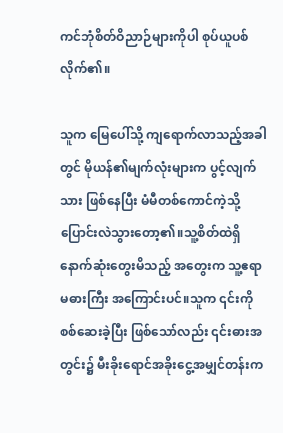ကင်ဘုံစိတ်ဝိညာဉ်များကိုပါ စုပ်ယူပစ်လိုက်၏။

သူက မြေပေါ်သို့ ကျရောက်လာသည့်အခါတွင် မိုယန်၏မျက်လုံးများက ပွင့်လျက်သား ဖြစ်နေပြီး မံမီတစ်ကောင်ကဲ့သို့ ပြောင်းလဲသွားတော့၏။သူ့စိတ်ထဲရှိ နောက်ဆုံးတွေးမိသည့် အတွေးက သူ့ဧရာမဓားကြီး အကြောင်းပင်။သူက ၎င်းကို စစ်ဆေးခဲ့ပြီး ဖြစ်သော်လည်း ၎င်းဓားအတွင်း၌ မီးခိုးရောင်အခိုးငွေ့အမျှင်တန်းက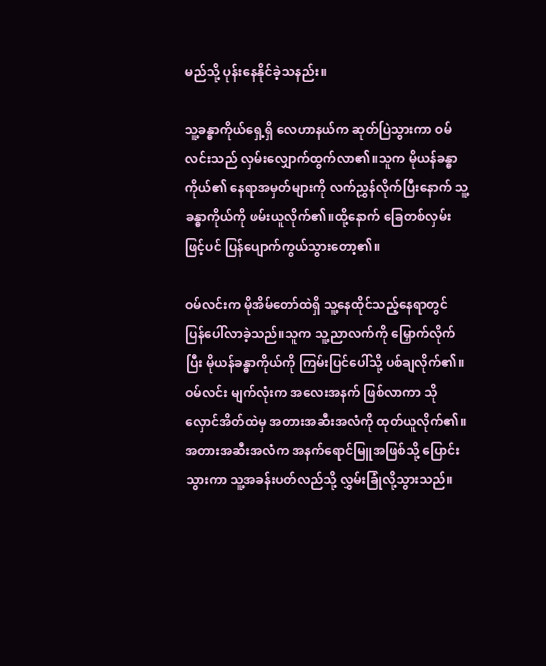မည်သို့ ပုန်းနေနိုင်ခဲ့သနည်း။

သူ့ခန္ဓာကိုယ်ရှေ့ရှိ လေဟာနယ်က ဆုတ်ပြဲသွားကာ ဝမ်လင်းသည် လှမ်းလျှောက်ထွက်လာ၏။သူက မိုယန်ခန္ဓာကိုယ်၏ နေရာအမှတ်များကို လက်ညွှန်လိုက်ပြီးနောက် သူ့ခန္ဓာကိုယ်ကို ဖမ်းယူလိုက်၏။ထို့နောက် ခြေတစ်လှမ်းဖြင့်ပင် ပြန်ပျောက်ကွယ်သွားတော့၏။

ဝမ်လင်းက မိုအိမ်တော်ထဲရှိ သူ့နေထိုင်သည့်နေရာတွင် ပြန်ပေါ်လာခဲ့သည်။သူက သူ့ညာလက်ကို မြှောက်လိုက်ပြီး မိုယန်ခန္ဓာကိုယ်ကို ကြမ်းပြင်ပေါ်သို့ ပစ်ချလိုက်၏။ဝမ်လင်း မျက်လုံးက အလေးအနက် ဖြစ်လာကာ သိုလှောင်အိတ်ထဲမှ အတားအဆီးအလံကို ထုတ်ယူလိုက်၏။အတားအဆီးအလံက အနက်ရောင်မြူအဖြစ်သို့ ပြောင်းသွားကာ သူ့အခန်းပတ်လည်သို့ လွှမ်းခြုံလို့သွားသည်။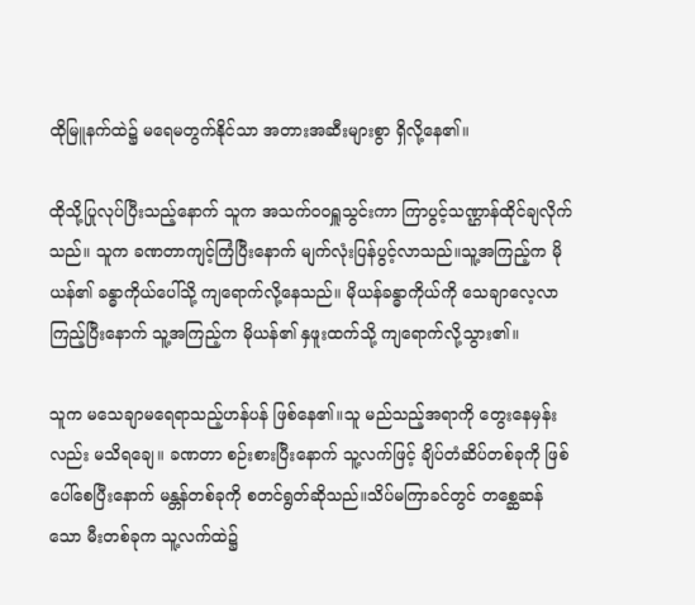ထိုမြူနက်ထဲ၌ မရေမတွက်နိုင်သာ အတားအဆီးများစွာ ရှိလို့နေ၏။

ထိုသို့ပြုလုပ်ပြီးသည့်နောက် သူက အသက်ဝဝရှူသွင်းကာ ကြာပွင့်သဏ္ဌာန်ထိုင်ချလိုက်သည်။ သူက ခဏတာကျင့်ကြံပြီးနောက် မျက်လုံးပြန်ပွင့်လာသည်။သူ့အကြည့်က မိုယန်၏ ခန္ဓာကိုယ်ပေါ်သို့ ကျရောက်လို့နေသည်။ မိုယန်ခန္ဓာကိုယ်ကို သေချာလေ့လာကြည့်ပြီးနောက် သူ့အကြည့်က မိုယန်၏ နှဖူးထက်သို့ ကျရောက်လို့သွား၏။

သူက မသေချာမရေရာသည့်ဟန်ပန် ဖြစ်နေ၏။သူ မည်သည့်အရာကို တွေးနေမှန်းလည်း မသိရချေ။ ခဏတာ စဉ်းစားပြီးနောက် သူ့လက်ဖြင့် ချိပ်တံဆိပ်တစ်ခုကို ဖြစ်ပေါ်စေပြီးနောက် မန္တန်တစ်ခုကို စတင်ရွတ်ဆိုသည်။သိပ်မကြာခင်တွင် တစ္ဆေဆန်သော မီးတစ်ခုက သူ့လက်ထဲ၌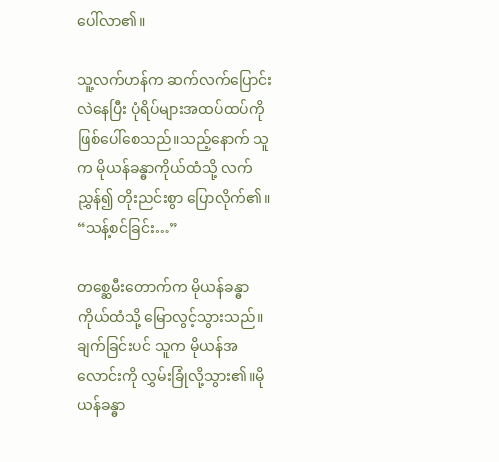ပေါ်လာ၏။

သူ့လက်ဟန်က ဆက်လက်ပြောင်းလဲနေပြီး ပုံရိပ်များအထပ်ထပ်ကို ဖြစ်ပေါ်စေသည်။သည့်နောက် သူက မိုယန်ခန္ဓာကိုယ်ထံသို့ လက်ညွှန်၍ တိုးညင်းစွာ ပြောလိုက်၏။ “သန့်စင်ခြင်း…”

တစ္ဆေမီးတောက်က မိုယန်ခန္ဓာကိုယ်ထံသို့ မြောလွင့်သွားသည်။ချက်ခြင်းပင် သူက မိုယန်အလောင်းကို လွှမ်းခြုံလို့သွား၏။မိုယန်ခန္ဓာ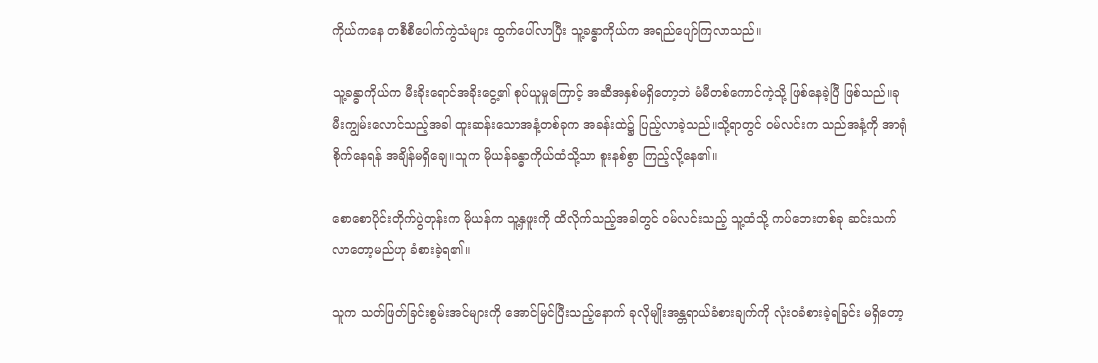ကိုယ်ကနေ တစီစီပေါက်ကွဲသံများ ထွက်ပေါ်လာပြီး သူ့ခန္ဓာကိုယ်က အရည်ပျော်ကြလာသည်။

သူ့ခန္ဓာကိုယ်က မီးခိုးရောင်အခိုးငွေ့၏ စုပ်ယူမှုကြောင့် အဆီအနှစ်မရှိတော့ဘဲ မံမီတစ်ကောင်ကဲ့သို့ ဖြစ်နေခဲ့ပြီ ဖြစ်သည်။ခု မီးကျွမ်းလောင်သည့်အခါ ထူးဆန်းသောအနံ့တစ်ခုက အခန်းထဲ၌ ပြည့်လာခဲ့သည်။သို့ရာတွင် ဝမ်လင်းက သည်အနံ့ကို အာရုံစိုက်နေရန် အချိန်မရှိချေ။သူက မိုယန်ခန္ဓာကိုယ်ထံသို့သာ စူးနစ်စွာ ကြည့်လို့နေ၏။

စောစောပိုင်းတိုက်ပွဲတုန်းက မိုယန်က သူ့နှဖူးကို ထိလိုက်သည့်အခါတွင် ဝမ်လင်းသည့် သူ့ထံသို့ ကပ်ဘေးတစ်ခု ဆင်းသက်လာတော့မည်ဟု ခံစားခဲ့ရ၏။

သူက သတ်ဖြတ်ခြင်းစွမ်းအင်များကို အောင်မြင်ပြီးသည့်နောက် ခုလိုမျိုးအန္တရာယ်ခံစားချက်ကို လုံးဝခံစားခဲ့ရခြင်း မရှိတော့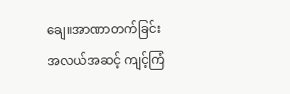ချေ။အာဏာတက်ခြင်းအလယ်အဆင့် ကျင့်ကြံ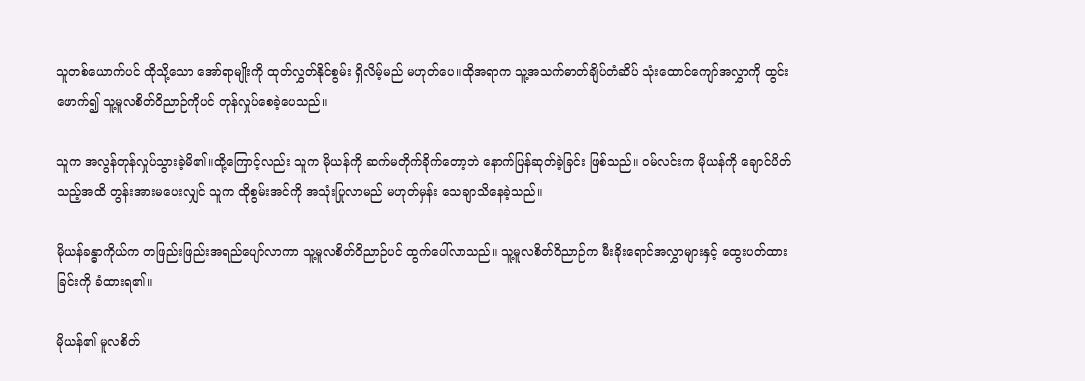သူတစ်ယောက်ပင် ထိုသို့သော အော်ရာမျိုးကို ထုတ်လွှတ်နိုင်စွမ်း ရှိလိမ့်မည် မဟုတ်ပေ။ထိုအရာက သူ့အသက်ဓာတ်ချိပ်တံဆိပ် သုံးထောင်ကျော်အလွှာကို ထွင်းဖောက်၍ သူ့မူလစိတ်ဝိညာဉ်ကိုပင် တုန်လှုပ်စေခဲ့ပေသည်။

သူက အလွန်တုန်လှုပ်သွားခဲ့မိ၏။ထို့ကြောင့်လည်း သူက မိုယန်ကို ဆက်မတိုက်ခိုက်တော့ဘဲ နောက်ပြန်ဆုတ်ခဲ့ခြင်း ဖြစ်သည်။ ဝမ်လင်းက မိုယန်ကို ချောင်ပိတ်သည့်အထိ တွန်းအားမပေးလျှင် သူက ထိုစွမ်းအင်ကို အသုံးပြုလာမည် မဟုတ်မှန်း သေချာသိနေခဲ့သည်။

မိုယန်ခန္ဓာကိုယ်က တဖြည်းဖြည်းအရည်ပျော်လာကာ သူ့မူလစိတ်ဝိညာဉ်ပင် ထွက်ပေါ်လာသည်။ သူ့မူလစိတ်ဝိညာဉ်က မီးခိုးရောင်အလွှာများနှင့် ထွေးပတ်ထားခြင်းကို ခံထားရ၏။

မိုယန်၏ မူလစိတ်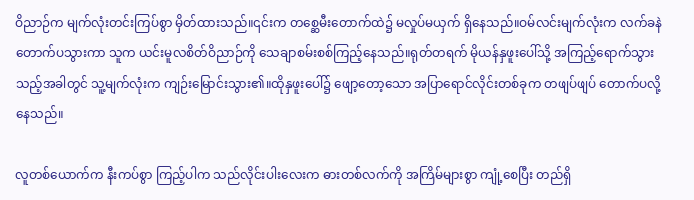ဝိညာဉ်က မျက်လုံးတင်းကြပ်စွာ မှိတ်ထားသည်။၎င်းက တစ္ဆေမီးတောက်ထဲ၌ မလှုပ်မယှက် ရှိနေသည်။ဝမ်လင်းမျက်လုံးက လက်ခနဲ တောက်ပသွားကာ သူက ယင်းမူလစိတ်ဝိညာဉ်ကို သေချာစမ်းစစ်ကြည့်နေသည်။ရုတ်တရက် မိုယန်နှဖူးပေါ်သို့ အကြည့်ရောက်သွားသည့်အခါတွင် သူ့မျက်လုံးက ကျဉ်းမြောင်းသွား၏။ထိုနှဖူးပေါ်၌ ဖျော့တော့သော အပြာရောင်လိုင်းတစ်ခုက တဖျပ်ဖျပ် တောက်ပလို့နေသည်။

လူတစ်ယောက်က နီးကပ်စွာ ကြည့်ပါက သည်လိုင်းပါးလေးက ဓားတစ်လက်ကို အကြိမ်များစွာ ကျုံ့စေပြီး တည်ရှိ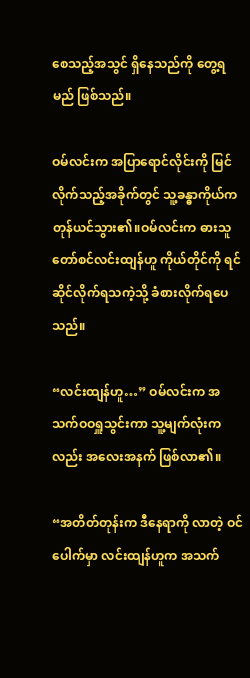စေသည့်အသွင် ရှိနေသည်ကို တွေ့ရမည် ဖြစ်သည်။

ဝမ်လင်းက အပြာရောင်လိုင်းကို မြင်လိုက်သည့်အခိုက်တွင် သူ့ခန္ဓာကိုယ်က တုန်ယင်သွား၏။ဝမ်လင်းက ဓားသူတော်စင်လင်းထျန်ဟူ ကိုယ်တိုင်ကို ရင်ဆိုင်လိုက်ရသကဲ့သို့ ခံစားလိုက်ရပေသည်။

“လင်းထျန်ဟူ…” ဝမ်လင်းက အသက်ဝဝရှူသွင်းကာ သူ့မျက်လုံးကလည်း အလေးအနက် ဖြစ်လာ၏။

“အတိတ်တုန်းက ဒီနေရာကို လာတဲ့ ဝင်ပေါက်မှာ လင်းထျန်ဟူက အသက်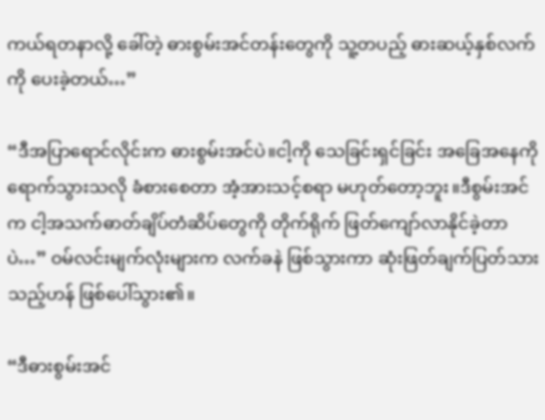ကယ်ရတနာလို့ ခေါ်တဲ့ ဓားစွမ်းအင်တန်းတွေကို သူ့တပည့် ဓားဆယ့်နှစ်လက်ကို ပေးခဲ့တယ်…”

“ဒီအပြာရောင်လိုင်းက ဓားစွမ်းအင်ပဲ။ငါ့ကို သေခြင်းရှင်ခြင်း အခြေအနေကို ရောက်သွားသလို ခံစားစေတာ အံ့အားသင့်စရာ မဟုတ်တော့ဘူး။ဒီစွမ်းအင်က ငါ့အသက်ဓာတ်ချိပ်တံဆိပ်တွေကို တိုက်ရိုက် ဖြတ်ကျော်လာနိုင်ခဲ့တာပဲ…” ဝမ်လင်းမျက်လုံးများက လက်ခနဲ ဖြစ်သွားကာ ဆုံးဖြတ်ချက်ပြတ်သားသည့်ဟန် ဖြစ်ပေါ်သွား၏။

“ဒီဓားစွမ်းအင်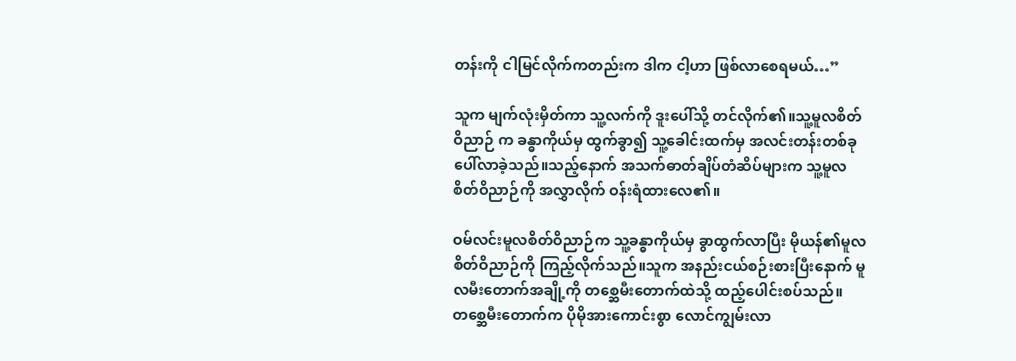တန်းကို ငါမြင်လိုက်ကတည်းက ဒါက ငါ့ဟာ ဖြစ်လာစေရမယ်…”

သူက မျက်လုံးမှိတ်ကာ သူ့လက်ကို ဒူးပေါ်သို့ တင်လိုက်၏။သူ့မူလစိတ်ဝိညာဉ် က ခန္ဓာကိုယ်မှ ထွက်ခွာ၍ သူ့ခေါင်းထက်မှ အလင်းတန်းတစ်ခု ပေါ်လာခဲ့သည်။သည့်နောက် အသက်ဓာတ်ချိပ်တံဆိပ်များက သူ့မူလစိတ်ဝိညာဉ်ကို အလွှာလိုက် ဝန်းရံထားလေ၏။

ဝမ်လင်းမူလစိတ်ဝိညာဉ်က သူ့ခန္ဓာကိုယ်မှ ခွာထွက်လာပြီး မိုယန်၏မူလစိတ်ဝိညာဉ်ကို ကြည့်လိုက်သည်။သူက အနည်းငယ်စဉ်းစားပြီးနောက် မူလမီးတောက်အချို့ကို တစ္ဆေမီးတောက်ထဲသို့ ထည့်ပေါင်းစပ်သည်။တစ္ဆေမီးတောက်က ပိုမိုအားကောင်းစွာ လောင်ကျွမ်းလာ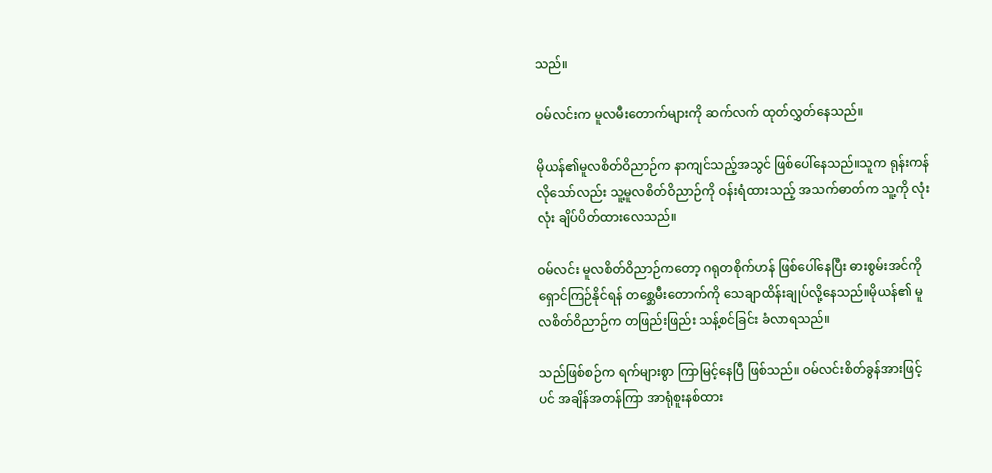သည်။

ဝမ်လင်းက မူလမီးတောက်များကို ဆက်လက် ထုတ်လွှတ်နေသည်။

မိုယန်၏မူလစိတ်ဝိညာဉ်က နာကျင်သည့်အသွင် ဖြစ်ပေါ်နေသည်။သူက ရုန်းကန်လိုသော်လည်း သူ့မူလစိတ်ဝိညာဉ်ကို ဝန်းရံထားသည့် အသက်ဓာတ်က သူ့ကို လုံးလုံး ချိပ်ပိတ်ထားလေသည်။

ဝမ်လင်း မူလစိတ်ဝိညာဉ်ကတော့ ဂရုတစိုက်ဟန် ဖြစ်ပေါ်နေပြီး ဓားစွမ်းအင်ကို ရှောင်ကြဉ်နိုင်ရန် တစ္ဆေမီးတောက်ကို သေချာထိန်းချုပ်လို့နေသည်။မိုယန်၏ မူလစိတ်ဝိညာဉ်က တဖြည်းဖြည်း သန့်စင်ခြင်း ခံလာရသည်။

သည်ဖြစ်စဉ်က ရက်များစွာ ကြာမြင့်နေပြီ ဖြစ်သည်။ ဝမ်လင်းစိတ်ခွန်အားဖြင့်ပင် အချိန်အတန်ကြာ အာရုံစူးနစ်ထား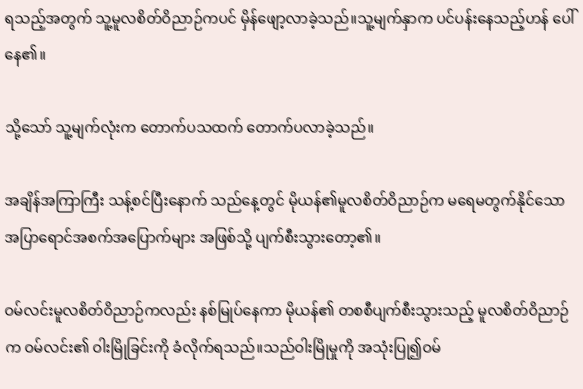ရသည့်အတွက် သူ့မူလစိတ်ဝိညာဉ်ကပင် မှိန်ဖျော့လာခဲ့သည်။သူ့မျက်နှာက ပင်ပန်းနေသည့်ဟန် ပေါ်နေ၏။

သို့သော် သူ့မျက်လုံးက တောက်ပသထက် တောက်ပလာခဲ့သည်။

အချိန်အကြာကြီး သန့်စင်ပြီးနောက် သည်နေ့တွင် မိုယန်၏မူလစိတ်ဝိညာဉ်က မရေမတွက်နိုင်သော အပြာရောင်အစက်အပြောက်များ အဖြစ်သို့ ပျက်စီးသွားတော့၏။

ဝမ်လင်းမူလစိတ်ဝိညာဉ်ကလည်း နစ်မြုပ်နေကာ မိုယန်၏ တစစီပျက်စီးသွားသည့် မူလစိတ်ဝိညာဉ်က ဝမ်လင်း၏ ဝါးမြိုခြင်းကို ခံလိုက်ရသည်။သည်ဝါးမြိုမှုကို အသုံးပြု၍ဝမ်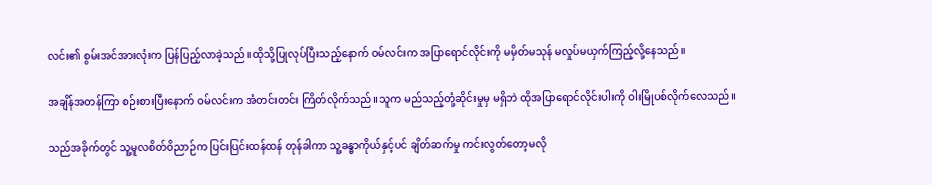လင်း၏ စွမ်းအင်အားလုံးက ပြန်ပြည့်လာခဲ့သည်။ထိုသို့ပြုလုပ်ပြီးသည့်နောက် ဝမ်လင်းက အပြာရောင်လိုင်းကို မမှိတ်မသုန် မလှုပ်မယှက်ကြည့်လို့နေသည်။

အချိန်အတန်ကြာ စဉ်းစားပြီးနောက် ဝမ်လင်းက အံတင်းတင်း ကြိတ်လိုက်သည်။သူက မည်သည့်တုံ့ဆိုင်းမှုမှ မရှိဘဲ ထိုအပြာရောင်လိုင်းပါးကို ဝါးမြိုပစ်လိုက်လေသည်။

သည်အခိုက်တွင် သူ့မူလစိတ်ဝိညာဉ်က ပြင်းပြင်းထန်ထန် တုန်ခါကာ သူ့ခန္ဓာကိုယ်နှင့်ပင် ချိတ်ဆက်မှု ကင်းလွတ်တော့မလို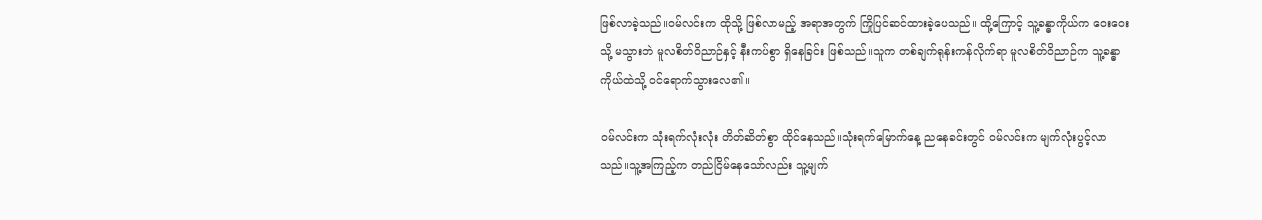ဖြစ်လာခဲ့သည်။ဝမ်လင်းက ထိုသို့ ဖြစ်လာမည့် အရာအတွက် ကြိုပြင်ဆင်ထားခဲ့ပေသည်။ ထို့ကြောင့် သူ့ခန္ဓာကိုယ်က ဝေးဝေးသို့ မသွားဘဲ မူလစိတ်ဝိညာဉ်နှင့် နီးကပ်စွာ ရှိနေခြင်း ဖြစ်သည်။သူက တစ်ချက်ရုန်းကန်လိုက်ရာ မူလစိတ်ဝိညာဉ်က သူ့ခန္ဓာကိုယ်ထဲသို့ ဝင်ရောက်သွားလေ၏။

ဝမ်လင်းက သုံးရက်လုံးလုံး တိတ်ဆိတ်စွာ ထိုင်နေသည်။သုံးရက်မြောက်နေ့ ညနေခင်းတွင် ဝမ်လင်းက မျက်လုံးပွင့်လာသည်။သူ့အကြည့်က တည်ငြိမ်နေသော်လည်း သူ့မျက်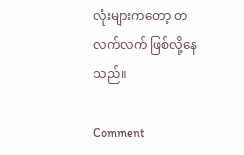လုံးများကတော့ တလက်လက် ဖြစ်လို့နေသည်။

Comment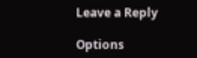Leave a Reply

Options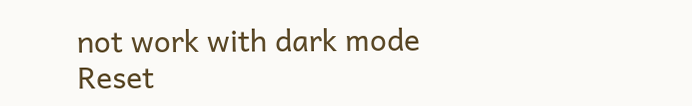not work with dark mode
Reset